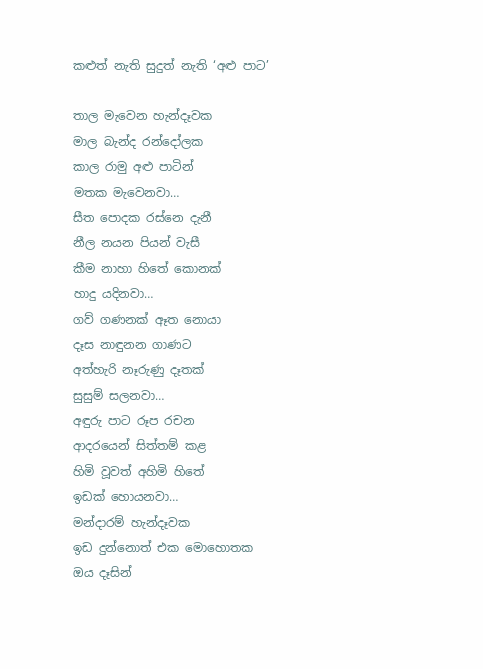කළුත් නැති සුදුත් නැති ‘අළු පාට’

තාල මැවෙන හැන්දෑවක
මාල බැන්ද රන්දෝලක
කාල රාමු අළු පාටින්
මතක මැවෙනවා…
සීත පොදක රස්නෙ දැනී
නීල නයන පියන් වැසී
කීම නාහා හිතේ කොනක්
හාදු යදිනවා…
ගව් ගණනක් ඈත නොයා
දෑස නාඳුනන ගාණට
අත්හැරි නෑරුණු දෑතක්
සුසුම් සලනවා…
අඳුරු පාට රූප රචන
ආදරයෙන් සිත්තම් කළ
හිමි වූවත් අහිමි හිතේ
ඉඩක් හොයනවා…
මන්දාරම් හැන්දෑවක
ඉඩ දුන්නොත් එක මොහොතක
ඔය දෑසින්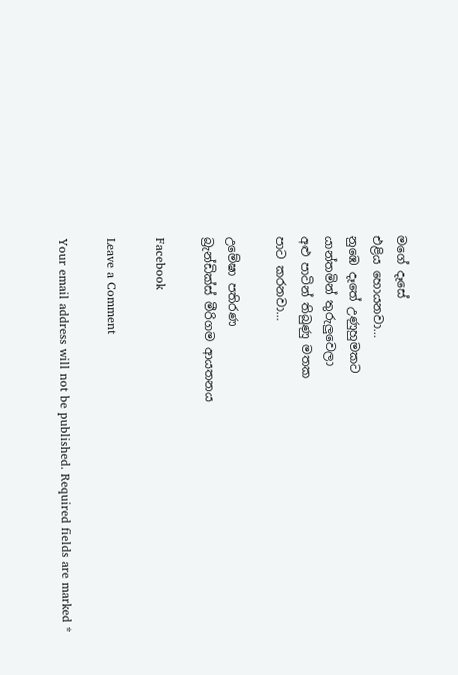මගේ දෑසේ
එළිය හොයනවා…
නුඹෙ දෑතේ උණුහුමකට
යාන්තමින් තුරුලුවෙලා
අළු පාටින් තිබුණු මතක
පාට කරනවා…

උමේෂා පතිරණ
බ්‍රැන්ඩික්ස් මීරිගම ආයතනය

Facebook

Leave a Comment

Your email address will not be published. Required fields are marked *